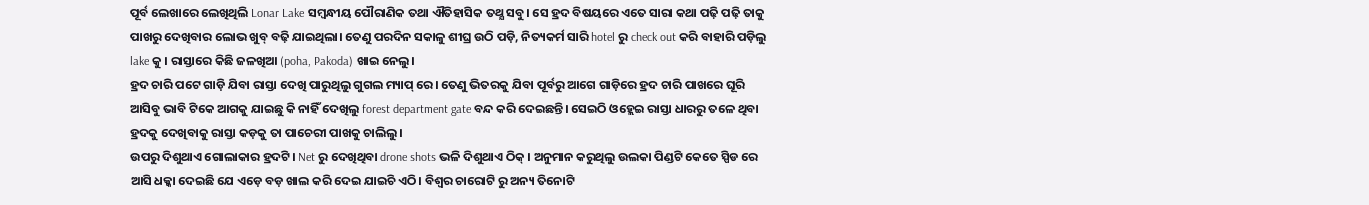ପୂର୍ବ ଲେଖାରେ ଲେଖିଥିଲି Lonar Lake ସମ୍ବନ୍ଧୀୟ ପୌରାଣିକ ତଥା ଐତିହାସିକ ତଥ୍ଯ ସବୁ। ସେ ହ୍ରଦ ବିଷୟରେ ଏତେ ସାରା କଥା ପଢ଼ି ପଢ଼ି ତାକୁ ପାଖରୁ ଦେଖିବାର ଲୋଭ ଖୁବ୍ ବଢ଼ି ଯାଇଥିଲା। ତେଣୁ ପରଦିନ ସକାଳୁ ଶୀଘ୍ର ଉଠି ପଡ଼ି, ନିତ୍ୟକର୍ମ ସାରି hotel ରୁ check out କରି ବାହାରି ପଡ଼ିଲୁ lake କୁ । ରାସ୍ତାରେ କିଛି ଜଳଖିଆ (poha, Pakoda) ଖାଇ ନେଲୁ।
ହ୍ରଦ ଚାରି ପଟେ ଗାଡ଼ି ଯିବା ରାସ୍ତା ଦେଖି ପାରୁଥିଲୁ ଗୁଗଲ ମ୍ୟାପ୍ ରେ। ତେଣୁ ଭିତରକୁ ଯିବା ପୂର୍ବରୁ ଆଗେ ଗାଡ଼ିରେ ହ୍ରଦ ଚାରି ପାଖରେ ଘୂରି ଆସିବୁ ଭାବି ଟିକେ ଆଗକୁ ଯାଇଛୁ କି ନାହିଁ ଦେଖିଲୁ forest department gate ବନ୍ଦ କରି ଦେଇଛନ୍ତି। ସେଇଠି ଓହ୍ଲେଇ ରାସ୍ତା ଧାରରୁ ତଳେ ଥିବା ହ୍ରଦକୁ ଦେଖିବାକୁ ରାସ୍ତା କଡ଼କୁ ତା ପାଚେରୀ ପାଖକୁ ଚାଲିଲୁ।
ଉପରୁ ଦିଶୁଥାଏ ଗୋଲାକାର ହ୍ରଦଟି। Net ରୁ ଦେଖିଥିବା drone shots ଭଳି ଦିଶୁଥାଏ ଠିକ୍ । ଅନୁମାନ କରୁଥିଲୁ ଉଲକା ପିଣ୍ଡଟି କେତେ ସ୍ପିଡ ରେ ଆସି ଧକ୍କା ଦେଇଛି ଯେ ଏଡ଼େ ବଡ଼ ଖାଲ କରି ଦେଇ ଯାଇଚି ଏଠି। ବିଶ୍ୱର ଚାରୋଟି ରୁ ଅନ୍ୟ ତିନୋଟି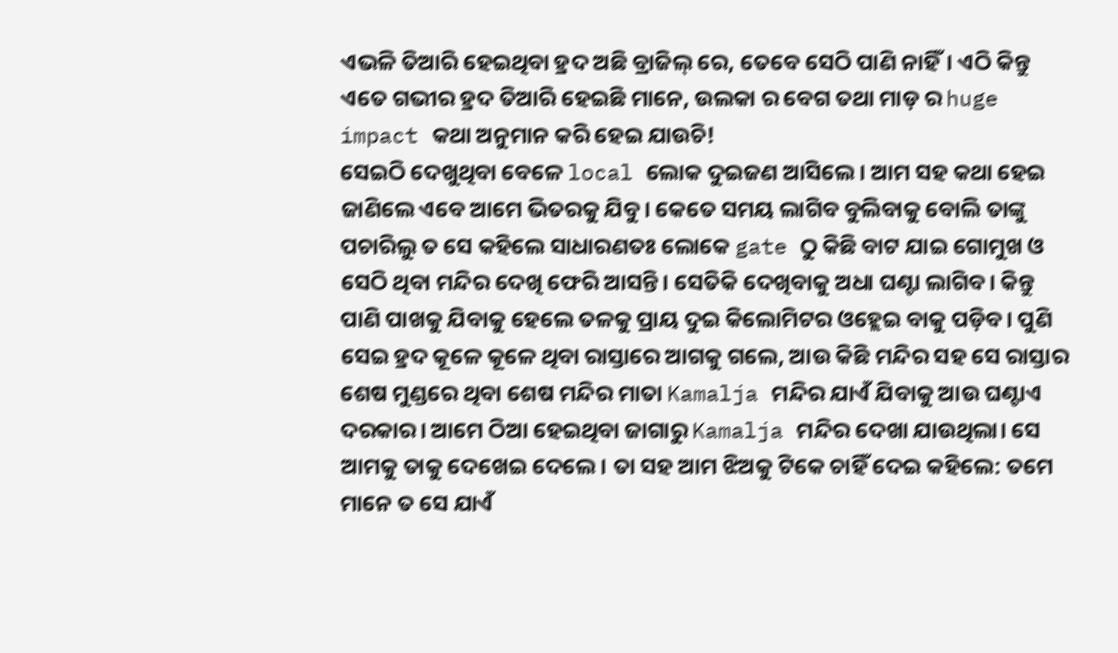ଏଭଳି ତିଆରି ହେଇଥିବା ହ୍ରଦ ଅଛି ବ୍ରାଜିଲ୍ ରେ, ତେବେ ସେଠି ପାଣି ନାହିଁ। ଏଠି କିନ୍ତୁ ଏତେ ଗଭୀର ହ୍ରଦ ତିଆରି ହେଇଛି ମାନେ, ଉଲକା ର ବେଗ ତଥା ମାଡ଼ ର huge impact କଥା ଅନୁମାନ କରି ହେଇ ଯାଉଚି!
ସେଇଠି ଦେଖୁଥିବା ବେଳେ local ଲୋକ ଦୁଇଜଣ ଆସିଲେ । ଆମ ସହ କଥା ହେଇ ଜାଣିଲେ ଏବେ ଆମେ ଭିତରକୁ ଯିବୁ। କେତେ ସମୟ ଲାଗିବ ବୁଲିବାକୁ ବୋଲି ତାଙ୍କୁ ପଚାରିଲୁ ତ ସେ କହିଲେ ସାଧାରଣତଃ ଲୋକେ gate ଠୁ କିଛି ବାଟ ଯାଇ ଗୋମୁଖ ଓ ସେଠି ଥିବା ମନ୍ଦିର ଦେଖି ଫେରି ଆସନ୍ତି। ସେତିକି ଦେଖିବାକୁ ଅଧା ଘଣ୍ଟା ଲାଗିବ। କିନ୍ତୁ ପାଣି ପାଖକୁ ଯିବାକୁ ହେଲେ ତଳକୁ ପ୍ରାୟ ଦୁଇ କିଲୋମିଟର ଓହ୍ଲେଇ ବାକୁ ପଡ଼ିବ। ପୁଣି ସେଇ ହ୍ରଦ କୂଳେ କୂଳେ ଥିବା ରାସ୍ତାରେ ଆଗକୁ ଗଲେ, ଆଉ କିଛି ମନ୍ଦିର ସହ ସେ ରାସ୍ତାର ଶେଷ ମୁଣ୍ଡରେ ଥିବା ଶେଷ ମନ୍ଦିର ମାତା Kamalja ମନ୍ଦିର ଯାଏଁ ଯିବାକୁ ଆଉ ଘଣ୍ଟାଏ ଦରକାର। ଆମେ ଠିଆ ହେଇଥିବା ଜାଗାରୁ Kamalja ମନ୍ଦିର ଦେଖା ଯାଉଥିଲା। ସେ ଆମକୁ ତାକୁ ଦେଖେଇ ଦେଲେ। ତା ସହ ଆମ ଝିଅକୁ ଟିକେ ଚାହିଁ ଦେଇ କହିଲେ: ତମେ ମାନେ ତ ସେ ଯାଏଁ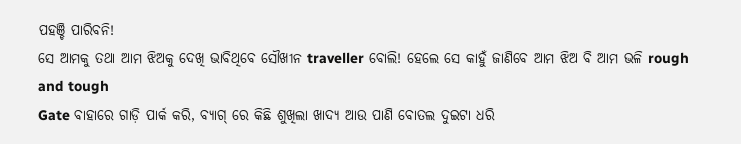ପହଞ୍ଚି ପାରିବନି!
ସେ ଆମକୁ ତଥା ଆମ ଝିଅକୁ ଦେଖି ଭାବିଥିବେ ସୌଖୀନ traveller ବୋଲି! ହେଲେ ସେ କାହୁଁ ଜାଣିବେ ଆମ ଝିଅ ବି ଆମ ଭଳି rough and tough
Gate ବାହାରେ ଗାଡ଼ି ପାର୍କ କରି, ବ୍ୟାଗ୍ ରେ କିଛି ଶୁଖିଲା ଖାଦ୍ୟ ଆଉ ପାଣି ବୋତଲ ଦୁଇଟା ଧରି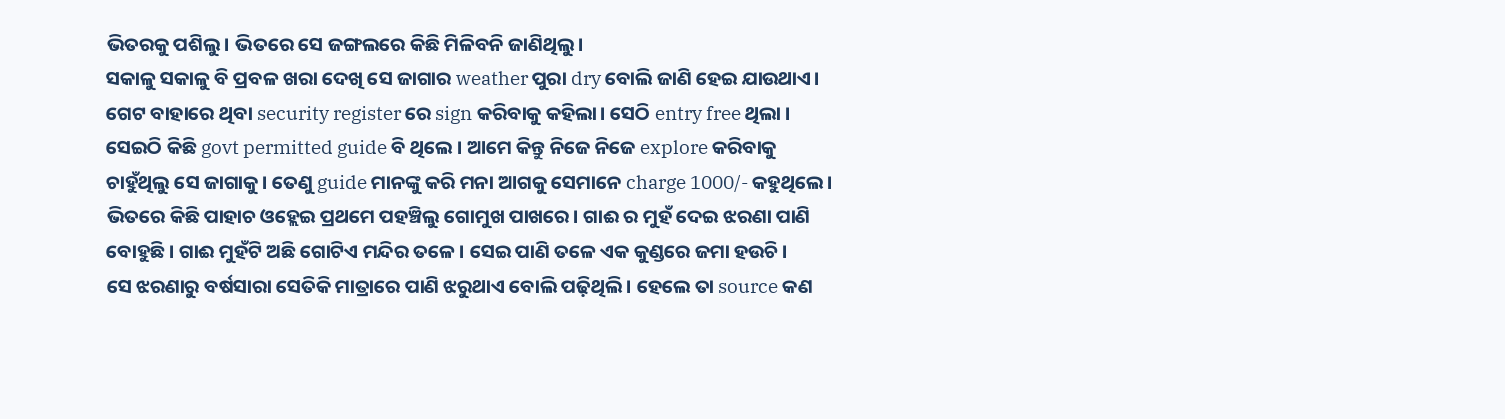ଭିତରକୁ ପଶିଲୁ। ଭିତରେ ସେ ଜଙ୍ଗଲରେ କିଛି ମିଳିବନି ଜାଣିଥିଲୁ।
ସକାଳୁ ସକାଳୁ ବି ପ୍ରବଳ ଖରା ଦେଖି ସେ ଜାଗାର weather ପୁରା dry ବୋଲି ଜାଣି ହେଇ ଯାଉଥାଏ।
ଗେଟ ବାହାରେ ଥିବା security register ରେ sign କରିବାକୁ କହିଲା। ସେଠି entry free ଥିଲା ।
ସେଇଠି କିଛି govt permitted guide ବି ଥିଲେ । ଆମେ କିନ୍ତୁ ନିଜେ ନିଜେ explore କରିବାକୁ ଚାହୁଁଥିଲୁ ସେ ଜାଗାକୁ। ତେଣୁ guide ମାନଙ୍କୁ କରି ମନା ଆଗକୁ ସେମାନେ charge 1000/- କହୁଥିଲେ।
ଭିତରେ କିଛି ପାହାଚ ଓହ୍ଲେଇ ପ୍ରଥମେ ପହଞ୍ଚିଲୁ ଗୋମୁଖ ପାଖରେ। ଗାଈ ର ମୁହଁ ଦେଇ ଝରଣା ପାଣି ବୋହୁଛି। ଗାଈ ମୁହଁଟି ଅଛି ଗୋଟିଏ ମନ୍ଦିର ତଳେ। ସେଇ ପାଣି ତଳେ ଏକ କୁଣ୍ଡରେ ଜମା ହଉଚି।
ସେ ଝରଣାରୁ ବର୍ଷସାରା ସେତିକି ମାତ୍ରାରେ ପାଣି ଝରୁଥାଏ ବୋଲି ପଢ଼ିଥିଲି। ହେଲେ ତା source କଣ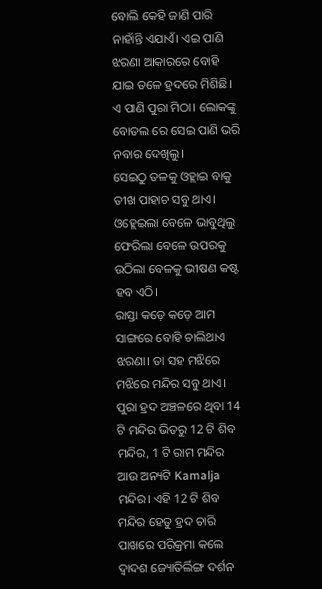ବୋଲି କେହି ଜାଣି ପାରି ନାହାଁନ୍ତି ଏଯାଏଁ। ଏଇ ପାଣି ଝରଣା ଆକାରରେ ବୋହି ଯାଇ ତଳେ ହ୍ରଦରେ ମିଶିଛି।
ଏ ପାଣି ପୁରା ମିଠା। ଲୋକଙ୍କୁ ବୋତଲ ରେ ସେଇ ପାଣି ଭରି ନବାର ଦେଖିଲୁ।
ସେଇଠୁ ତଳକୁ ଓହ୍ଲାଇ ବାକୁ ତୀଖ ପାହାଚ ସବୁ ଥାଏ। ଓହ୍ଲେଇଲା ବେଳେ ଭାବୁଥିଲୁ ଫେରିଲା ବେଳେ ଉପରକୁ ଉଠିଲା ବେଳକୁ ଭୀଷଣ କଷ୍ଟ ହବ ଏଠି।
ରାସ୍ତା କଡ଼େ କଡ଼େ ଆମ ସାଙ୍ଗରେ ବୋହି ଚାଲିଥାଏ ଝରଣା। ତା ସହ ମଝିରେ ମଝିରେ ମନ୍ଦିର ସବୁ ଥାଏ।
ପୁରା ହ୍ରଦ ଅଞ୍ଚଳରେ ଥିବା 14 ଟି ମନ୍ଦିର ଭିତରୁ 12 ଟି ଶିବ ମନ୍ଦିର, 1 ଟି ରାମ ମନ୍ଦିର ଆଉ ଅନ୍ୟଟି Kamalja ମନ୍ଦିର। ଏହି 12 ଟି ଶିବ ମନ୍ଦିର ହେତୁ ହ୍ରଦ ଚାରି ପାଖରେ ପରିକ୍ରମା କଲେ ଦ୍ଵାଦଶ ଜ୍ୟୋତିର୍ଲିଙ୍ଗ ଦର୍ଶନ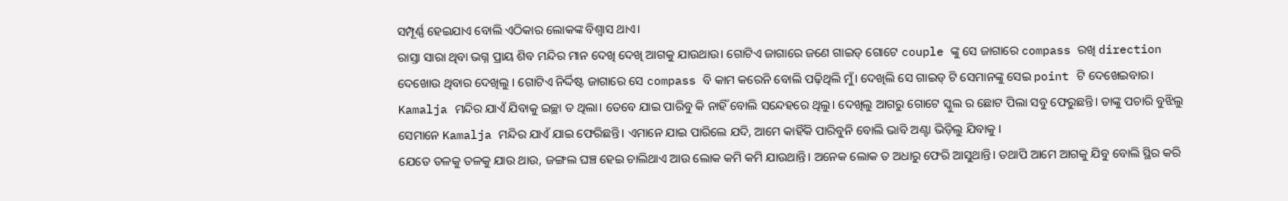ସମ୍ପୂର୍ଣ୍ଣ ହେଇଯାଏ ବୋଲି ଏଠିକାର ଲୋକଙ୍କ ବିଶ୍ବାସ ଥାଏ।
ରାସ୍ତା ସାରା ଥିବା ଭଗ୍ନ ପ୍ରାୟ ଶିବ ମନ୍ଦିର ମାନ ଦେଖି ଦେଖି ଆଗକୁ ଯାଉଥାଉ। ଗୋଟିଏ ଜାଗାରେ ଜଣେ ଗାଇଡ୍ ଗୋଟେ couple ଙ୍କୁ ସେ ଜାଗାରେ compass ରଖି direction ଦେଖୋଉ ଥିବାର ଦେଖିଲୁ । ଗୋଟିଏ ନିର୍ଦ୍ଦିଷ୍ଟ ଜାଗାରେ ସେ compass ବି କାମ କରେନି ବୋଲି ପଢ଼ିଥିଲି ମୁଁ। ଦେଖିଲି ସେ ଗାଇଡ୍ ଟି ସେମାନଙ୍କୁ ସେଇ point ଟି ଦେଖେଇବାର।
Kamalja ମନ୍ଦିର ଯାଏଁ ଯିବାକୁ ଇଚ୍ଛା ତ ଥିଲା। ତେବେ ଯାଇ ପାରିବୁ କି ନାହିଁ ବୋଲି ସନ୍ଦେହରେ ଥିଲୁ। ଦେଖିଲୁ ଆଗରୁ ଗୋଟେ ସ୍କୁଲ ର ଛୋଟ ପିଲା ସବୁ ଫେରୁଛନ୍ତି। ତାଙ୍କୁ ପଚାରି ବୁଝିଲୁ ସେମାନେ Kamalja ମନ୍ଦିର ଯାଏଁ ଯାଇ ଫେରିଛନ୍ତି। ଏମାନେ ଯାଇ ପାରିଲେ ଯଦି, ଆମେ କାହିଁକି ପାରିବୁନି ବୋଲି ଭାବି ଅଣ୍ଟା ଭିଡ଼ିଲୁ ଯିବାକୁ ।
ଯେତେ ତଳକୁ ତଳକୁ ଯାଉ ଥାଉ, ଜଙ୍ଗଲ ଘଞ୍ଚ ହେଇ ଚାଲିଥାଏ ଆଉ ଲୋକ କମି କମି ଯାଉଥାନ୍ତି। ଅନେକ ଲୋକ ତ ଅଧାରୁ ଫେରି ଆସୁଥାନ୍ତି। ତଥାପି ଆମେ ଆଗକୁ ଯିବୁ ବୋଲି ସ୍ଥିର କରି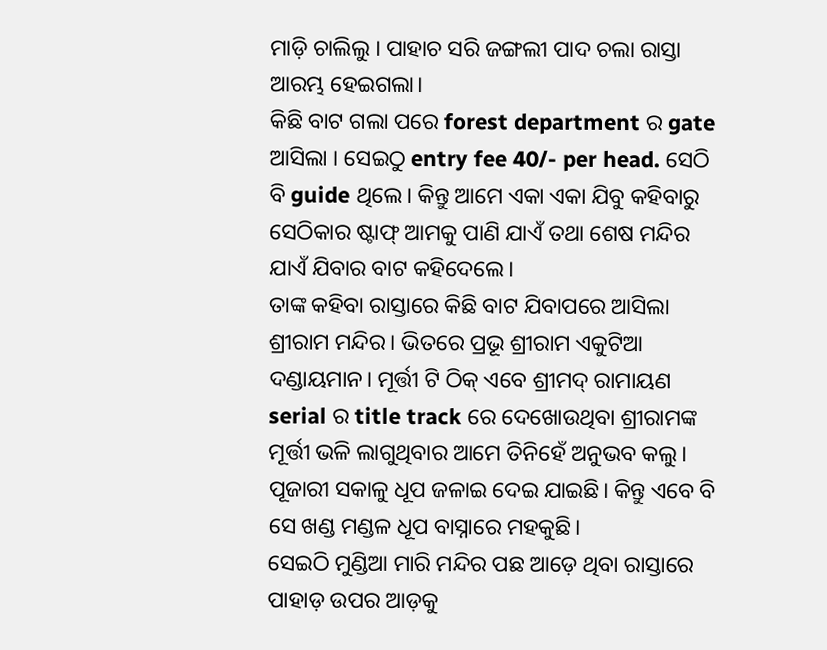ମାଡ଼ି ଚାଲିଲୁ । ପାହାଚ ସରି ଜଙ୍ଗଲୀ ପାଦ ଚଲା ରାସ୍ତା ଆରମ୍ଭ ହେଇଗଲା।
କିଛି ବାଟ ଗଲା ପରେ forest department ର gate ଆସିଲା । ସେଇଠୁ entry fee 40/- per head. ସେଠି ବି guide ଥିଲେ। କିନ୍ତୁ ଆମେ ଏକା ଏକା ଯିବୁ କହିବାରୁ ସେଠିକାର ଷ୍ଟାଫ୍ ଆମକୁ ପାଣି ଯାଏଁ ତଥା ଶେଷ ମନ୍ଦିର ଯାଏଁ ଯିବାର ବାଟ କହିଦେଲେ।
ତାଙ୍କ କହିବା ରାସ୍ତାରେ କିଛି ବାଟ ଯିବାପରେ ଆସିଲା ଶ୍ରୀରାମ ମନ୍ଦିର। ଭିତରେ ପ୍ରଭୂ ଶ୍ରୀରାମ ଏକୁଟିଆ ଦଣ୍ଡାୟମାନ। ମୂର୍ତ୍ତୀ ଟି ଠିକ୍ ଏବେ ଶ୍ରୀମଦ୍ ରାମାୟଣ serial ର title track ରେ ଦେଖୋଉଥିବା ଶ୍ରୀରାମଙ୍କ ମୂର୍ତ୍ତୀ ଭଳି ଲାଗୁଥିବାର ଆମେ ତିନିହେଁ ଅନୁଭବ କଲୁ। ପୂଜାରୀ ସକାଳୁ ଧୂପ ଜଳାଇ ଦେଇ ଯାଇଛି। କିନ୍ତୁ ଏବେ ବି ସେ ଖଣ୍ଡ ମଣ୍ଡଳ ଧୂପ ବାସ୍ନାରେ ମହକୁଛି।
ସେଇଠି ମୁଣ୍ଡିଆ ମାରି ମନ୍ଦିର ପଛ ଆଡ଼େ ଥିବା ରାସ୍ତାରେ ପାହାଡ଼ ଉପର ଆଡ଼କୁ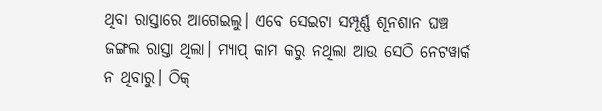ଥିବା ରାସ୍ତାରେ ଆଗେଇଲୁ। ଏବେ ସେଇଟା ସମ୍ପୂର୍ଣ୍ଣ ଶୂନଶାନ ଘଞ୍ଚ ଜଙ୍ଗଲ ରାସ୍ତା ଥିଲା। ମ୍ୟାପ୍ କାମ କରୁ ନଥିଲା ଆଉ ସେଠି ନେଟୱାର୍କ ନ ଥିବାରୁ। ଠିକ୍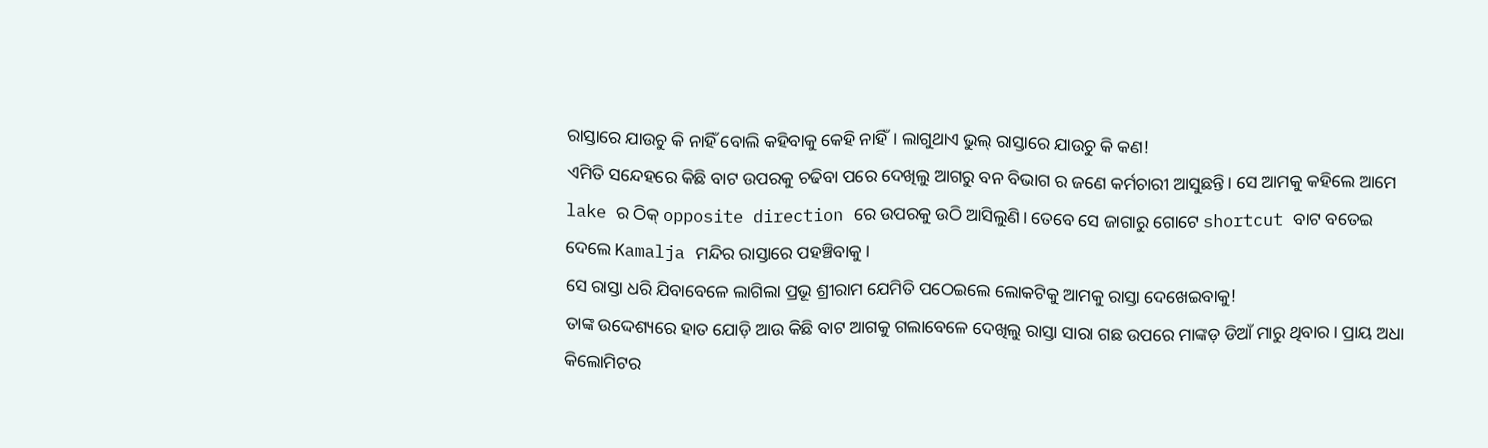ରାସ୍ତାରେ ଯାଉଚୁ କି ନାହିଁ ବୋଲି କହିବାକୁ କେହି ନାହିଁ। ଲାଗୁଥାଏ ଭୁଲ୍ ରାସ୍ତାରେ ଯାଉଚୁ କି କଣ!
ଏମିତି ସନ୍ଦେହରେ କିଛି ବାଟ ଉପରକୁ ଚଢିବା ପରେ ଦେଖିଲୁ ଆଗରୁ ବନ ବିଭାଗ ର ଜଣେ କର୍ମଚାରୀ ଆସୁଛନ୍ତି। ସେ ଆମକୁ କହିଲେ ଆମେ lake ର ଠିକ୍ opposite direction ରେ ଉପରକୁ ଉଠି ଆସିଲୁଣି। ତେବେ ସେ ଜାଗାରୁ ଗୋଟେ shortcut ବାଟ ବତେଇ ଦେଲେ Kamalja ମନ୍ଦିର ରାସ୍ତାରେ ପହଞ୍ଚିବାକୁ।
ସେ ରାସ୍ତା ଧରି ଯିବାବେଳେ ଲାଗିଲା ପ୍ରଭୂ ଶ୍ରୀରାମ ଯେମିତି ପଠେଇଲେ ଲୋକଟିକୁ ଆମକୁ ରାସ୍ତା ଦେଖେଇବାକୁ!
ତାଙ୍କ ଉଦ୍ଦେଶ୍ୟରେ ହାତ ଯୋଡ଼ି ଆଉ କିଛି ବାଟ ଆଗକୁ ଗଲାବେଳେ ଦେଖିଲୁ ରାସ୍ତା ସାରା ଗଛ ଉପରେ ମାଙ୍କଡ଼ ଡିଆଁ ମାରୁ ଥିବାର। ପ୍ରାୟ ଅଧା କିଲୋମିଟର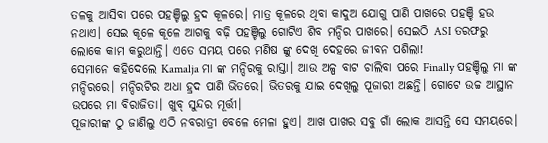ତଳକୁ ଆସିବା ପରେ ପହଞ୍ଚିଲୁ ହ୍ରଦ କୂଳରେ। ମାତ୍ର କୂଳରେ ଥିବା କାଦୁଅ ଯୋଗୁ ପାଣି ପାଖରେ ପହଞ୍ଚି ହଉ ନଥାଏ। ସେଇ କୂଳେ କୂଳେ ଆଗକୁ ବଢ଼ି ପହଞ୍ଚିଲୁ ଗୋଟିଏ ଶିବ ମନ୍ଦିର ପାଖରେ। ସେଇଠି ASI ତରଫରୁ ଲୋକେ କାମ କରୁଥାନ୍ତି। ଏତେ ସମୟ ପରେ ମଣିଷ ଙ୍କୁ ଦେଖି ଦେହରେ ଜୀବନ ପଶିଲା!
ସେମାନେ କହିଦେଲେ Kamalja ମା ଙ୍କ ମନ୍ଦିରକୁ ରାସ୍ତା। ଆଉ ଅଳ୍ପ ବାଟ ଚାଲିବା ପରେ Finally ପହଞ୍ଚିଲୁ ମା ଙ୍କ ମନ୍ଦିରରେ। ମନ୍ଦିରଟିର ଅଧା ହ୍ରଦ ପାଣି ଭିତରେ। ଭିତରକୁ ଯାଇ ଦେଖିଲୁ ପୂଜାରୀ ଅଛନ୍ତି। ଗୋଟେ ଉଚ୍ଚ ଆସ୍ଥାନ ଉପରେ ମା ବିରାଜିତା। ଖୁବ୍ ସୁନ୍ଦର ମୂର୍ତ୍ତୀ।
ପୂଜାରୀଙ୍କ ଠୁ ଜାଣିଲୁ ଏଠି ନବରାତ୍ରୀ ବେଳେ ମେଳା ହୁଏ। ଆଖ ପାଖର ସବୁ ଗାଁ ଲୋକ ଆସନ୍ତି ସେ ସମୟରେ।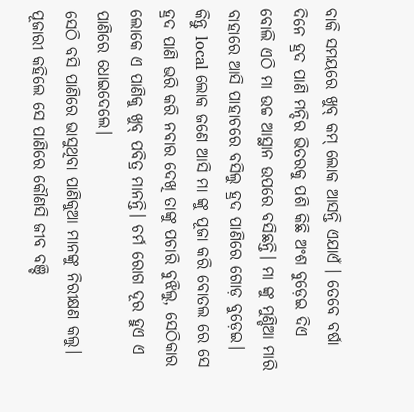ବାକି ସମୟରେ ଖୁବ୍ କମ୍ ଲୋକ ଆସନ୍ତି ଏଯାଏଁ । ତେବେ ବର୍ଷା ଦିନେ ହ୍ରଦ ପାଣି ମନ୍ଦିର ଭିତରକୁ ପଶି କିଛି ଅଂଶ ବୁଡ଼େଇ ଦିଏ ବୋଲି ଏଠି ମା ଉଚ୍ଚ ଆସ୍ଥାନ ଉପରେ ବସିଛନ୍ତି। ମା ଙ୍କୁ ମୁଣ୍ଡିଆ ମାରି ବାହାରେ ଆସି ପାହାଚରେ ବସିଲୁ ହ୍ରଦ ପାଣିରେ ଗୋଡ଼ ବୁଡ଼େଇ। କିନ୍ତୁ local ଲୋକ ଜଣେ ଆସି ମା ଙ୍କୁ ପୂଜା କରି ବୋତଲ ରେ ସେ ହ୍ରଦ ପାଣି ଭରି କରି ନବାର ଦେଖି ତାଙ୍କୁ ପଚାରି ବୁଝିଲୁ, ସେଠିକାର ଲୋକେ ଏ ପାଣିକୁ ଖୁବ୍ ପବିତ୍ର ମାନନ୍ତି। ଚର୍ମ ରୋଗ ଦୂର ହୁଏ ଏ ପାଣିରେ ଧୋଇଦେଲେ।
ସେଠି ବସି ପାଣିରେ ଭାସୁଥିବା ପାଣିକୁଆ ମାନଙ୍କୁ ନିରୀକ୍ଷଣ କଲୁ। ପୂଜାରୀ କହିଲେ ସେ ପାଣିରେ କୌଣସି ଜୀବ ବଞ୍ଚି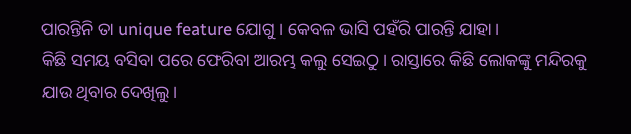ପାରନ୍ତିନି ତା unique feature ଯୋଗୁ । କେବଳ ଭାସି ପହଁରି ପାରନ୍ତି ଯାହା।
କିଛି ସମୟ ବସିବା ପରେ ଫେରିବା ଆରମ୍ଭ କଲୁ ସେଇଠୁ। ରାସ୍ତାରେ କିଛି ଲୋକଙ୍କୁ ମନ୍ଦିରକୁ ଯାଉ ଥିବାର ଦେଖିଲୁ।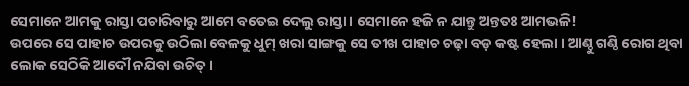ସେମାନେ ଆମକୁ ରାସ୍ତା ପଚାରିବାରୁ ଆମେ ବତେଇ ଦେଲୁ ରାସ୍ତା। ସେମାନେ ହଜି ନ ଯାନ୍ତୁ ଅନ୍ତତଃ ଆମଭଳି!
ଉପରେ ସେ ପାହାଚ ଉପରକୁ ଉଠିଲା ବେଳକୁ ଧୁମ୍ ଖରା ସାଙ୍ଗକୁ ସେ ତୀଖ ପାହାଚ ଚଢ଼ା ବଡ଼ କଷ୍ଟ ହେଲା । ଆଣ୍ଠୁ ଗଣ୍ଠି ରୋଗ ଥିବା ଲୋକ ସେଠିକି ଆଦୌ ନଯିବା ଉଚିତ୍।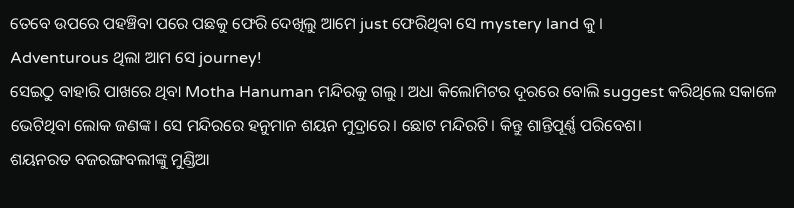ତେବେ ଉପରେ ପହଞ୍ଚିବା ପରେ ପଛକୁ ଫେରି ଦେଖିଲୁ ଆମେ just ଫେରିଥିବା ସେ mystery land କୁ ।
Adventurous ଥିଲା ଆମ ସେ journey!
ସେଇଠୁ ବାହାରି ପାଖରେ ଥିବା Motha Hanuman ମନ୍ଦିରକୁ ଗଲୁ । ଅଧା କିଲୋମିଟର ଦୂରରେ ବୋଲି suggest କରିଥିଲେ ସକାଳେ ଭେଟିଥିବା ଲୋକ ଜଣଙ୍କ। ସେ ମନ୍ଦିରରେ ହନୁମାନ ଶୟନ ମୁଦ୍ରାରେ। ଛୋଟ ମନ୍ଦିରଟି। କିନ୍ତୁ ଶାନ୍ତିପୂର୍ଣ୍ଣ ପରିବେଶ।
ଶୟନରତ ବଜରଙ୍ଗବଲୀଙ୍କୁ ମୁଣ୍ଡିଆ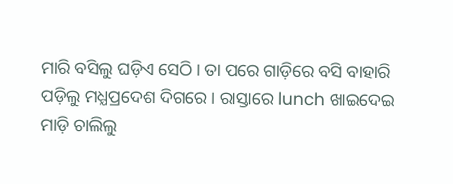ମାରି ବସିଲୁ ଘଡ଼ିଏ ସେଠି। ତା ପରେ ଗାଡ଼ିରେ ବସି ବାହାରି ପଡ଼ିଲୁ ମଧ୍ଯପ୍ରଦେଶ ଦିଗରେ । ରାସ୍ତାରେ lunch ଖାଇଦେଇ ମାଡ଼ି ଚାଲିଲୁ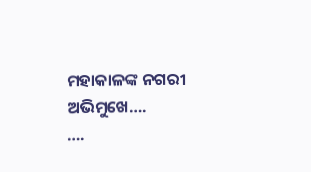ମହାକାଳଙ୍କ ନଗରୀ ଅଭିମୁଖେ….
….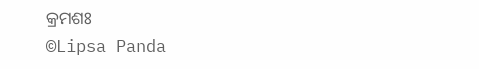କ୍ରମଶଃ
©Lipsa Panda